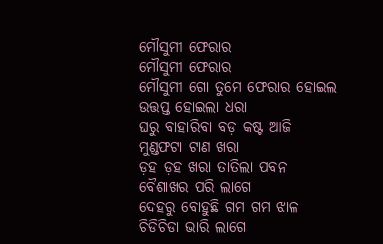ମୌସୁମୀ ଫେରାର
ମୌସୁମୀ ଫେରାର
ମୌସୁମୀ ଗୋ ତୁମେ ଫେରାର ହୋଇଲ
ଉତ୍ତପ୍ତ ହୋଇଲା ଧରା
ଘରୁ ବାହାରିବା ବଡ଼ କଷ୍ଟ ଆଜି
ମୁଣ୍ଡଫଟା ଟାଣ ଖରା
ଡ଼ହ ଡ଼ହ ଖରା ତାତିଲା ପବନ
ବୈଶାଖର ପରି ଲାଗେ
ଦେହରୁ ବୋହୁଛି ଗମ ଗମ ଝାଳ
ଚିଡିଚିଡା ଭାରି ଲାଗେ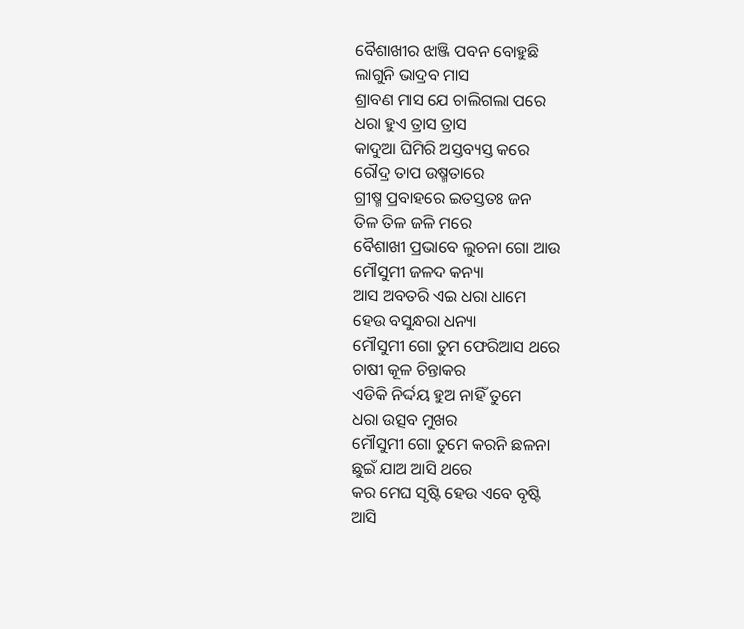ବୈଶାଖୀର ଝାଞ୍ଜି ପବନ ବୋହୁଛି
ଲାଗୁନି ଭାଦ୍ରବ ମାସ
ଶ୍ରାବଣ ମାସ ଯେ ଚାଲିଗଲା ପରେ
ଧରା ହୁଏ ତ୍ରାସ ତ୍ରାସ
କାଦୁଆ ଘିମିରି ଅସ୍ତବ୍ୟସ୍ତ କରେ
ରୌଦ୍ର ତାପ ଉଷ୍ମତାରେ
ଗ୍ରୀଷ୍ମ ପ୍ରବାହରେ ଇତସ୍ତତଃ ଜନ
ତିଳ ତିଳ ଜଳି ମରେ
ବୈଶାଖୀ ପ୍ରଭାବେ ଲୁଚନା ଗୋ ଆଉ
ମୌସୁମୀ ଜଳଦ କନ୍ୟା
ଆସ ଅବତରି ଏଇ ଧରା ଧାମେ
ହେଉ ବସୁନ୍ଧରା ଧନ୍ୟା
ମୌସୁମୀ ଗୋ ତୁମ ଫେରିଆସ ଥରେ
ଚାଷୀ କୂଳ ଚିନ୍ତାକର
ଏଡିକି ନିର୍ଦ୍ଦୟ ହୁଅ ନାହିଁ ତୁମେ
ଧରା ଉତ୍ସବ ମୁଖର
ମୌସୁମୀ ଗୋ ତୁମେ କରନି ଛଳନା
ଛୁଇଁ ଯାଅ ଆସି ଥରେ
କର ମେଘ ସୃଷ୍ଟି ହେଉ ଏବେ ବୃଷ୍ଟି
ଆସି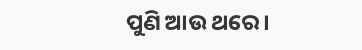ପୁଣି ଆଉ ଥରେ ।